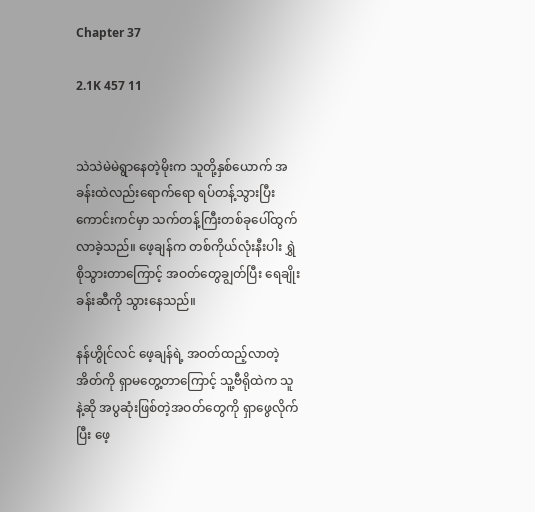Chapter 37

2.1K 457 11


သဲသဲမဲမဲရွာနေတဲ့မိုးက သူတို့နှစ်ယောက် အခန်းထဲလည်းရောက်ရော ရပ်တန့်သွားပြီး ကောင်းကင်မှာ သက်တန့်ကြီးတစ်ခုပေါ်ထွက်လာခဲ့သည်။ ဖေ့ချန်က တစ်ကိုယ်လုံးနီးပါး ရွှဲစိုသွားတာကြောင့် အဝတ်တွေချွတ်ပြီး ရေချိုးခန်းဆီကို သွားနေသည်။

နန်ဟွိုင်လင် ဖေ့ချန်ရဲ့ အဝတ်ထည့်လာတဲ့အိတ်ကို ရှာမတွေ့တာကြောင့် သူ့ဗီရိုထဲက သူနဲ့ဆို အပွဆုံးဖြစ်တဲ့အဝတ်တွေကို ရှာဖွေလိုက်ပြီး ဖေ့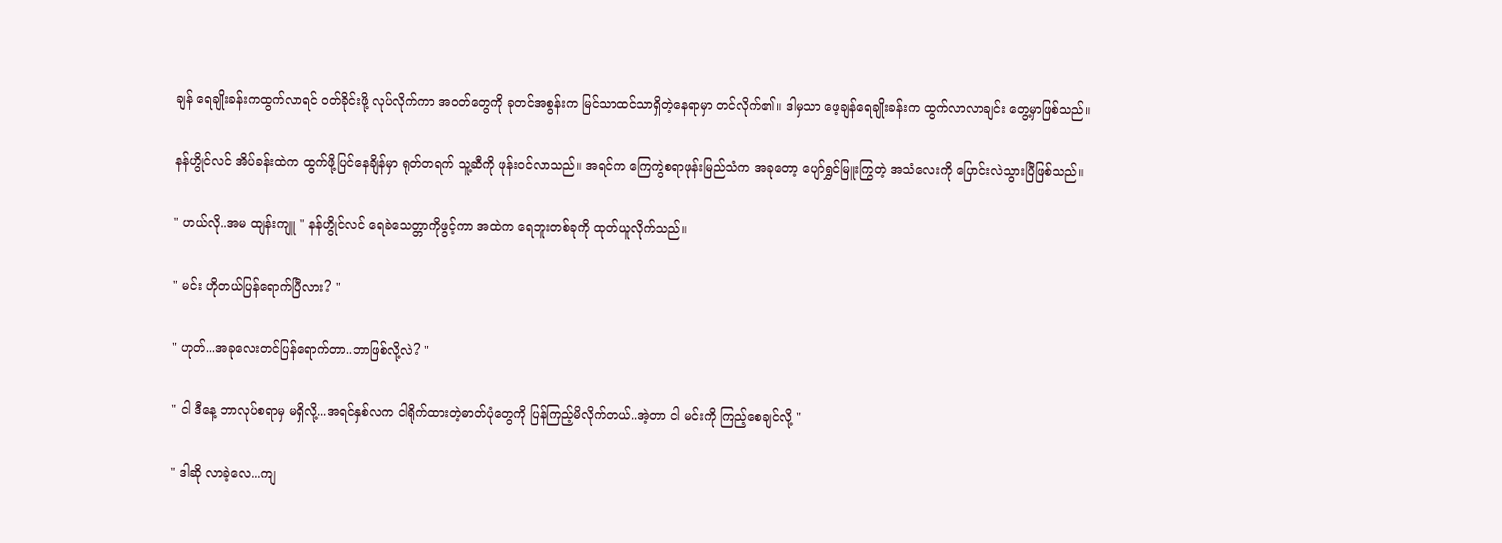ချန် ရေချိုးခန်းကထွက်လာရင် ဝတ်ခိုင်းဖို့ လုပ်လိုက်ကာ အဝတ်တွေကို ခုတင်အစွန်းက မြင်သာထင်သာရှိတဲ့နေရာမှာ တင်လိုက်၏။ ဒါမှသာ ဖေ့ချန်ရေချိုးခန်းက ထွက်လာလာချင်း တွေ့မှာဖြစ်သည်။

နန်ဟွိုင်လင် အိပ်ခန်းထဲက ထွက်ဖို့ပြင်နေချိန်မှာ ရုတ်တရက် သူ့ဆီကို ဖုန်းဝင်လာသည်။ အရင်က ကြေကွဲစရာဖုန်းမြည်သံက အခုတော့ ပျော်ရွှင်မြူးကြွတဲ့ အသံလေးကို ပြောင်းလဲသွားပြီဖြစ်သည်။

" ဟယ်လို..အမ ထျန်းကျူ " နန်ဟွိုင်လင် ရေခဲသေတ္တာကိုဖွင့်ကာ အထဲက ရေဘူးတစ်ခုကို ထုတ်ယူလိုက်သည်။

" မင်း ဟိုတယ်ပြန်ရောက်ပြီလား? "

" ဟုတ်...အခုလေးတင်ပြန်ရောက်တာ..ဘာဖြစ်လို့လဲ? "

" ငါ ဒီနေ့ ဘာလုပ်စရာမှ မရှိလို့...အရင်နှစ်လက ငါရိုက်ထားတဲ့ဓာတ်ပုံတွေကို ပြန်ကြည့်မိလိုက်တယ်..အဲ့တာ ငါ မင်းကို ကြည့်စေချင်လို့ "

" ဒါဆို လာခဲ့လေ...ကျ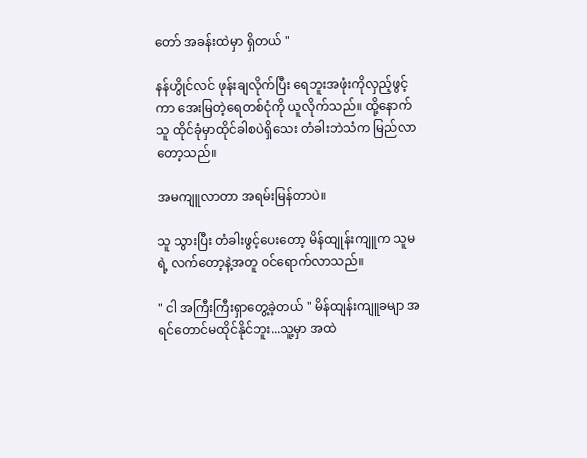တော် အခန်းထဲမှာ ရှိတယ် "

နန်ဟွိုင်လင် ဖုန်းချလိုက်ပြီး ရေဘူးအဖုံးကိုလှည့်ဖွင့်ကာ အေးမြတဲ့ရေတစ်ငုံကို ယူလိုက်သည်။ ထို့နောက် သူ ထိုင်ခုံမှာထိုင်ခါစပဲရှိသေး တံခါးဘဲသံက မြည်လာတော့သည်။

အမကျူလာတာ အရမ်းမြန်တာပဲ။

သူ သွားပြီး တံခါးဖွင့်ပေးတော့ မိန်ထျုန်းကျူက သူမရဲ့ လက်တော့နဲ့အတူ ဝင်ရောက်လာသည်။

" ငါ အကြီးကြီးရှာတွေ့ခဲ့တယ် " မိန်ထျန်းကျူခမျာ အရင်တောင်မထိုင်နိုင်ဘူး...သူ့မှာ အထဲ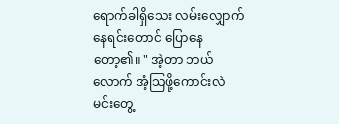ရောက်ခါရှိသေး လမ်းလျှောက်နေရင်းတောင် ပြောနေတော့၏။ " အဲ့တာ ဘယ်လောက် အံ့သြဖို့ကောင်းလဲ မင်းတွေ့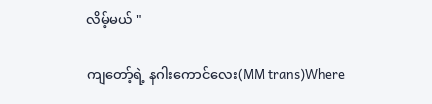လိမ့်မယ် "

ကျတော့်ရဲ့ နဂါးကောင်လေး(MM trans)Where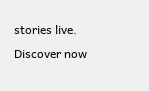stories live. Discover now